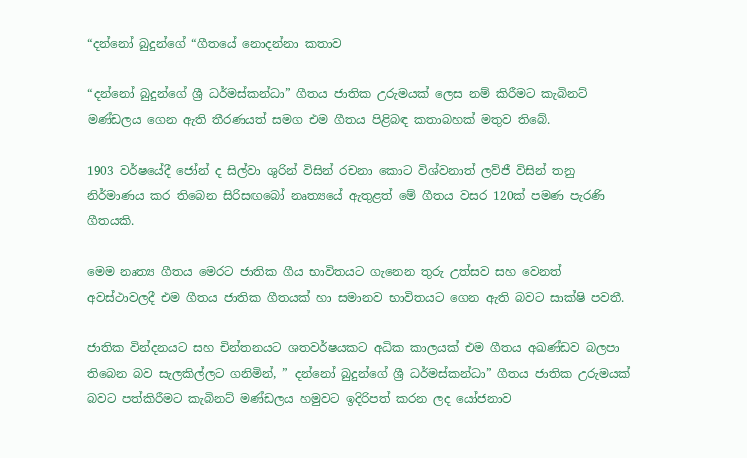“දන්නෝ බුදුන්ගේ “ගීතයේ නොදන්නා කතාව

“දන්නෝ බුදුන්ගේ ශ්‍රී ධර්මස්කන්ධා” ගීතය ජාතික උරුමයක් ලෙස නම් කිරීමට කැබිනට් මණ්ඩලය ගෙන ඇති තීරණයත් සමග එම ගීතය පිළිබඳ කතාබහක් මතුව තිබේ.

1903 වර්ෂයේදී ජෝන් ද සිල්වා ශුරින් විසින් රචනා කොට විශ්වනාත් ලව්ජී විසින් තනු නිර්මාණය කර තිබෙන සිරිසඟබෝ නෘත්‍යයේ ඇතුළත් මේ ගීතය වසර 120ක් පමණ පැරණි ගීතයකි.

මෙම නෘත්‍ය ගීතය මෙරට ජාතික ගීය භාවිතයට ගැනෙන තුරු උත්සව සහ වෙනත් අවස්ථාවලදී එම ගීතය ජාතික ගීතයක් හා සමානව භාවිතයට ගෙන ඇති බවට සාක්ෂි පවතී.

ජාතික වින්දනයට සහ චින්තනයට ශතවර්ෂයකට අධික කාලයක් එම ගීතය අඛණ්ඩව බලපා තිබෙන බව සැලකිල්ලට ගනිමින්, ” දන්නෝ බුදුන්ගේ ශ්‍රී ධර්මස්කන්ධා” ගීතය ජාතික උරුමයක් බවට පත්කිරීමට කැබිනට් මණ්ඩලය හමුවට ඉදිරිපත් කරන ලද යෝජනාව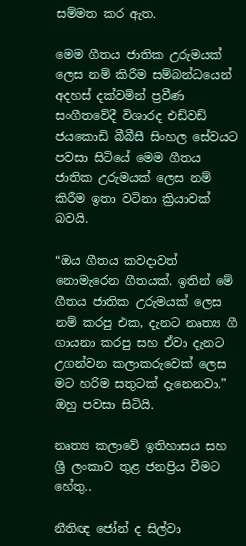සම්මත කර ඇත.

මෙම ගීතය ජාතික උරුමයක් ලෙස නම් කිරීම සම්බන්ධයෙන් අදහස් දක්වමින් ප්‍රවීණ සංගීතවේදී විශාරද එඩ්වඩ් ජයකොඩි බීබීසී සිංහල සේවයට පවසා සිටියේ මෙම ගීතය ජාතික උරුමයක් ලෙස නම් කිරීම ඉතා වටිනා ක්‍රියාවක් බවයි.

“ඔය ගීතය කවදාවත් නොමැරෙන ගීතයක්. ඉතින් මේ ගීතය ජාතික උරුමයක් ලෙස නම් කරපු එක, දැනට නෘත්‍ය ගී ගායනා කරපු සහ ඒවා දැනට උගන්වන කලාකරුවෙක් ලෙස මට හරිම සතුටක් දැනෙනවා.” ඔහු පවසා සිටියි.

නෘත්‍ය කලාවේ ඉතිහාසය සහ ශ්‍රී ලංකාව තුළ ජනප්‍රිය වීමට හේතු..

නීතිඥ ජෝන් ද සිල්වා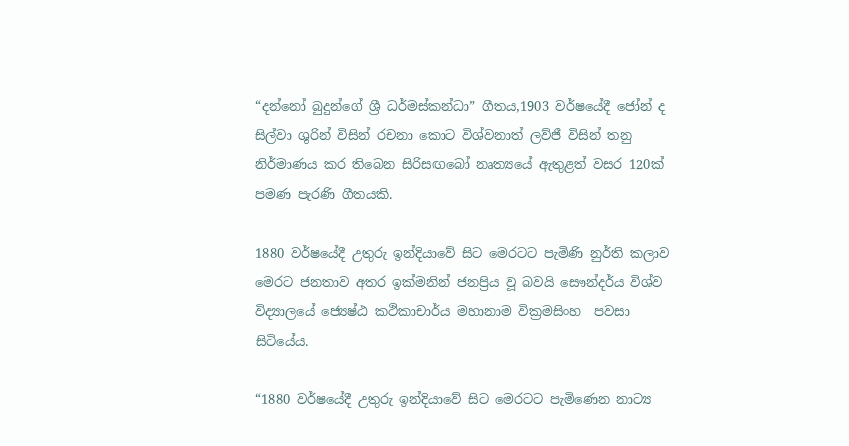“දන්නෝ බුදුන්ගේ ශ්‍රී ධර්මස්කන්ධා” ගීතය,1903 වර්ෂයේදී ජෝන් ද සිල්වා ශුරින් විසින් රචනා කොට විශ්වනාත් ලව්ජී විසින් තනු නිර්මාණය කර තිබෙන සිරිසඟබෝ නෘත්‍යයේ ඇතුළත් වසර 120ක් පමණ පැරණි ගීතයකි.

1880 වර්ෂයේදී උතුරු ඉන්දියාවේ සිට මෙරටට පැමිණි නුර්ති කලාව මෙරට ජනතාව අතර ඉක්මනින් ජනප්‍රිය වූ බවයි සෞන්දර්ය විශ්ව විද්‍යාලයේ ජ්‍යෙෂ්ඨ කථිකාචාර්ය මහානාම වික්‍රමසිංහ  පවසා සිටියේය.

“1880 වර්ෂයේදී උතුරු ඉන්දියාවේ සිට මෙරටට පැමිණෙන නාට්‍ය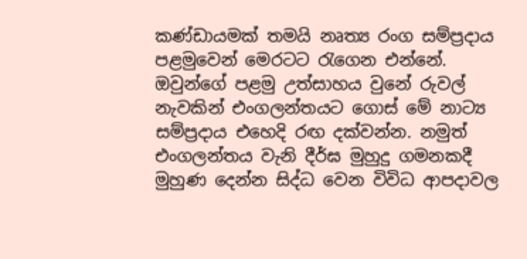කණ්ඩායමක් තමයි නෘත්‍ය රංග සම්ප්‍රදාය පළමුවෙන් මෙරටට රැගෙන එන්නේ. ඔවුන්ගේ පළමු උත්සාහය වුනේ රුවල් නැවකින් එංගලන්තයට ගොස් මේ නාට්‍ය සම්ප්‍රදාය එහෙදි රඟ දක්වන්න. නමුත් එංගලන්තය වැනි දීර්ඝ මුහුදු ගමනකදී මුහුණ දෙන්න සිද්ධ වෙන විවිධ ආපදාවල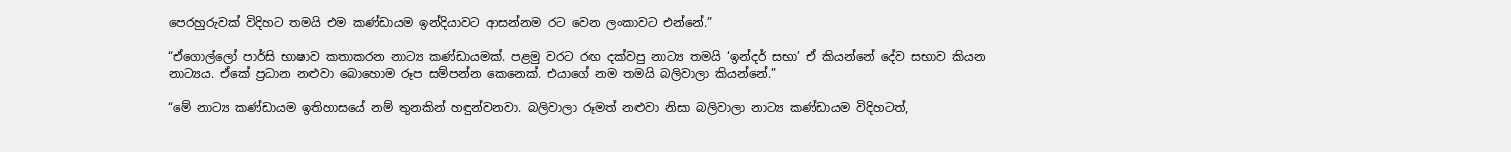පෙරහුරුවක් විදිහට තමයි එම කණ්ඩායම ඉන්දියාවට ආසන්නම රට වෙන ලංකාවට එන්නේ.”

“ඒගොල්ලෝ පාර්සි භාෂාව කතාකරන නාට්‍ය කණ්ඩායමක්. පළමු වරට රඟ දක්වපු නාට්‍ය තමයි ‘ඉන්දර් සභා’ ඒ කියන්නේ දේව සභාව කියන නාට්‍යය. ඒකේ ප්‍රධාන නළුවා බොහොම රූප සම්පන්න කෙනෙක්. එයාගේ නම තමයි බලිවාලා කියන්නේ.”

“මේ නාට්‍ය කණ්ඩායම ඉතිහාසයේ නම් තුනකින් හඳුන්වනවා. බලිවාලා රූමත් නළුවා නිසා බලිවාලා නාට්‍ය කණ්ඩායම විදිහටත්,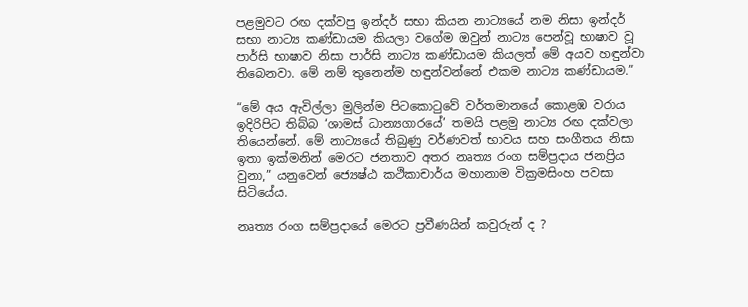පළමුවට රඟ දක්වපු ඉන්දර් සභා කියන නාට්‍යයේ නම නිසා ඉන්දර් සභා නාට්‍ය කණ්ඩායම කියලා වගේම ඔවුන් නාට්‍ය පෙන්වූ භාෂාව වූ පාර්සි භාෂාව නිසා පාර්සි නාට්‍ය කණ්ඩායම කියලත් මේ අයව හඳුන්වා තිබෙනවා. මේ නම් තුනෙන්ම හඳුන්වන්නේ එකම නාට්‍ය කණ්ඩායම.”

“මේ අය ඇවිල්ලා මුලින්ම පිටකොටුවේ වර්තමානයේ කොළඹ වරාය ඉදිරිපිට තිබ්බ ‘ශාමස් ධාන්‍යගාරයේ’ තමයි පළමු නාට්‍ය රඟ දක්වලා තියෙන්නේ. මේ නාට්‍යයේ තිබුණු වර්ණවත් භාවය සහ සංගීතය නිසා ඉතා ඉක්මනින් මෙරට ජනතාව අතර නෘත්‍ය රංග සම්ප්‍රදාය ජනප්‍රිය වුනා,” යනුවෙන් ජ්‍යෙෂ්ඨ කථිකාචාර්ය මහානාම වික්‍රමසිංහ පවසා සිටියේය.

නෘත්‍ය රංග සම්ප්‍රදායේ මෙරට ප්‍රවීණයින් කවුරුන් ද ?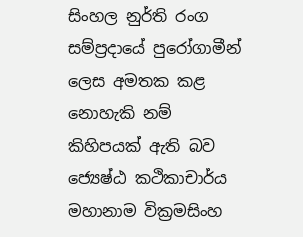සිංහල නුර්ති රංග සම්ප්‍රදායේ පුරෝගාමීන් ලෙස අමතක කළ නොහැකි නම් කිහිපයක් ඇති බව ජ්‍යෙෂ්ඨ කථිකාචාර්ය මහානාම වික්‍රමසිංහ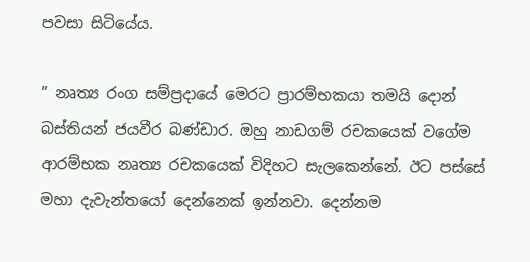පවසා සිටියේය.

” නෘත්‍ය රංග සම්ප්‍රදායේ මෙරට ප්‍රාරම්භකයා තමයි දොන් බස්තියන් ජයවීර බණ්ඩාර. ඔහු නාඩගම් රචකයෙක් වගේම ආරම්භක නෘත්‍ය රචකයෙක් විදිහට සැලකෙන්නේ. ඊට පස්සේ මහා දැවැන්තයෝ දෙන්නෙක් ඉන්නවා. දෙන්නම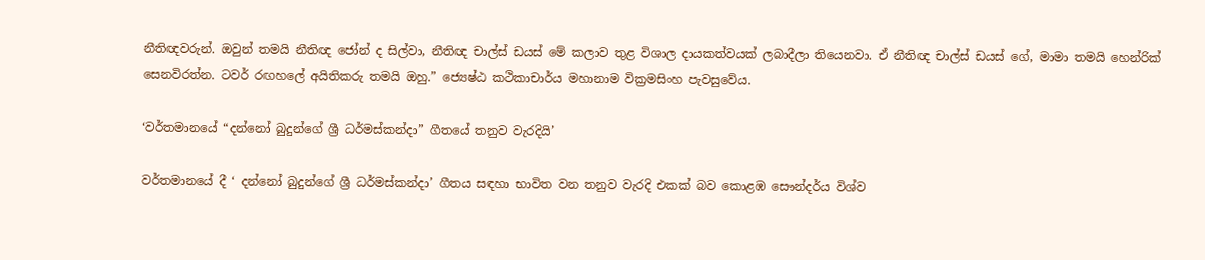නීතිඥවරුන්. ඔවුන් තමයි නීතිඥ ජෝන් ද සිල්වා, නීතිඥ චාල්ස් ඩයස් මේ කලාව තුළ විශාල දායකත්වයක් ලබාදීලා තියෙනවා. ඒ නීතිඥ චාල්ස් ඩයස් ගේ, මාමා තමයි හෙන්රික් සෙනවිරත්න. ටවර් රඟහලේ අයිතිකරු තමයි ඔහු.” ජ්‍යෙෂ්ඨ කථිකාචාර්ය මහානාම වික්‍රමසිංහ පැවසුවේය.

‘වර්තමානයේ “දන්නෝ බුදුන්ගේ ශ්‍රී ධර්මස්කන්දා” ගීතයේ තනුව වැරදියි’

වර්තමානයේ දී ‘ දන්නෝ බුදුන්ගේ ශ්‍රී ධර්මස්කන්දා’ ගීතය සඳහා භාවිත වන තනුව වැරදි එකක් බව කොළඹ සෞන්දර්ය විශ්ව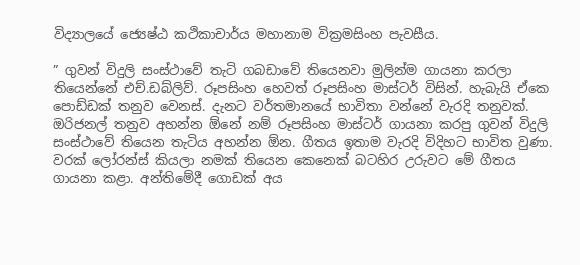විද්‍යාලයේ ජ්‍යෙෂ්ඨ කථිකාචාර්ය මහානාම වික්‍රමසිංහ පැවසීය.

” ගුවන් විදුලි සංස්ථාවේ තැටි ගබඩාවේ තියෙනවා මුලින්ම ගායනා කරලා තියෙන්නේ එච්.ඩබ්ලිව්. රූපසිංහ හෙවත් රූපසිංහ මාස්ටර් විසින්. හැබැයි ඒකෙ පොඩ්ඩක් තනුව වෙනස්. දැනට වර්තමානයේ භාවිතා වන්නේ වැරදි තනුවක්. ඔරිජනල් තනුව අහන්න ඕනේ නම් රූපසිංහ මාස්ටර් ගායනා කරපු ගුවන් විදුලි සංස්ථාවේ තියෙන තැටිය අහන්න ඕන. ගීතය ඉතාම වැරදි විදිහට භාවිත වුණා. වරක් ලෝරන්ස් කියලා නමක් තියෙන කෙනෙක් බටහිර උරුවට මේ ගීතය ගායනා කළා. අන්තිමේදී ගොඩක් අය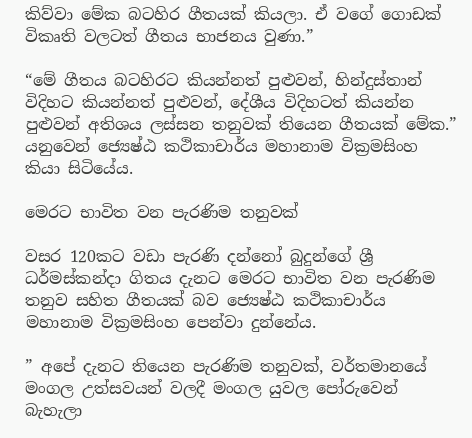කිව්වා මේක බටහිර ගීතයක් කියලා. ඒ වගේ ගොඩක් විකෘති වලටත් ගීතය භාජනය වුණා.”

“මේ ගීතය බටහිරට කියන්නත් පුළුවන්, හින්දුස්තාන් විදිහට කියන්නත් පුළුවන්, දේශීය විදිහටත් කියන්න පුළුවන් අතිශය ලස්සන තනුවක් තියෙන ගීතයක් මේක.” යනුවෙන් ජ්‍යෙෂ්ඨ කථිකාචාර්ය මහානාම වික්‍රමසිංහ කියා සිටියේය.

මෙරට භාවිත වන පැරණිම තනුවක්

වසර 120කට වඩා පැරණි දන්නෝ බුදුන්ගේ ශ්‍රී ධර්මස්කන්දා ගිතය දැනට මෙරට භාවිත වන පැරණිම තනුව සහිත ගීතයක් බව ජ්‍යෙෂ්ඨ කථිකාචාර්ය මහානාම වික්‍රමසිංහ පෙන්වා දුන්නේය.

” අපේ දැනට තියෙන පැරණිම තනුවක්, වර්තමානයේ මංගල උත්සවයන් වලදී මංගල යුවල පෝරුවෙන් බැහැලා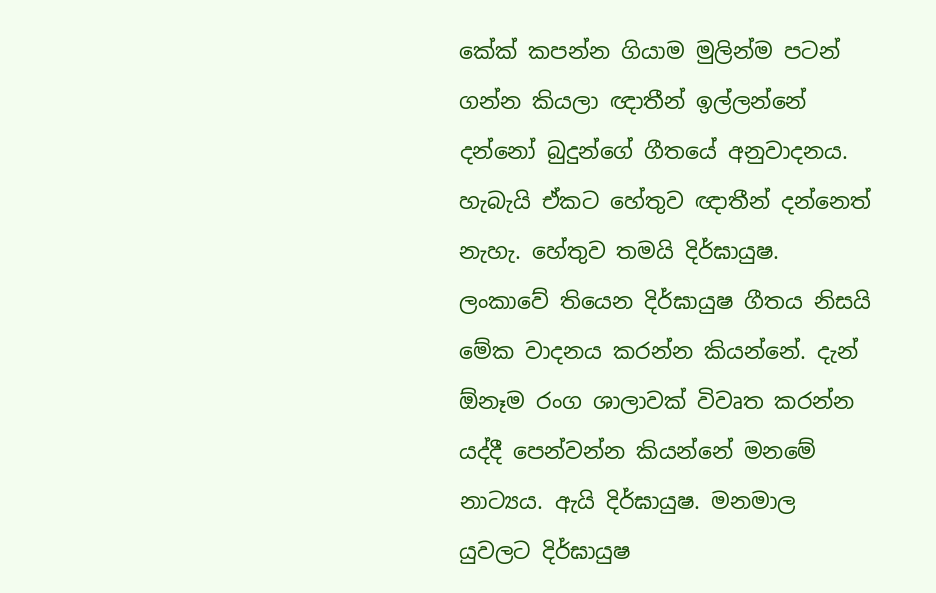කේක් කපන්න ගියාම මුලින්ම පටන් ගන්න කියලා ඥාතීන් ඉල්ලන්නේ දන්නෝ බුදුන්ගේ ගීතයේ අනුවාදනය. හැබැයි ඒකට හේතුව ඥාතීන් දන්නෙත් නැහැ. හේතුව තමයි දිර්ඝායුෂ. ලංකාවේ තියෙන දිර්ඝායුෂ ගීතය නිසයි මේක වාදනය කරන්න කියන්නේ. දැන් ඕනෑම රංග ශාලාවක් විවෘත කරන්න යද්දී පෙන්වන්න කියන්නේ මනමේ නාට්‍යය. ඇයි දිර්ඝායුෂ. මනමාල යුවලට දිර්ඝායුෂ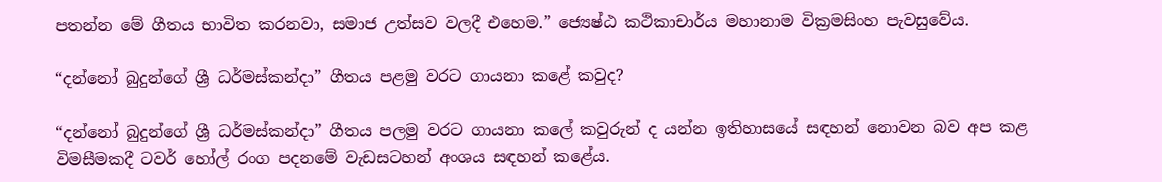පතන්න මේ ගීතය භාවිත කරනවා, සමාජ උත්සව වලදී එහෙම.” ජ්‍යෙෂ්ඨ කථිකාචාර්ය මහානාම වික්‍රමසිංහ පැවසුවේය.

“දන්නෝ බුදුන්ගේ ශ්‍රී ධර්මස්කන්දා” ගීතය පළමු වරට ගායනා කළේ කවුද?

“දන්නෝ බුදුන්ගේ ශ්‍රී ධර්මස්කන්දා” ගීතය පලමු වරට ගායනා කලේ කවුරුන් ද යන්න ඉතිහාසයේ සඳහන් නොවන බව අප කළ විමසීමකදී ටවර් හෝල් රංග පදනමේ වැඩසටහන් අංශය සඳහන් කළේය.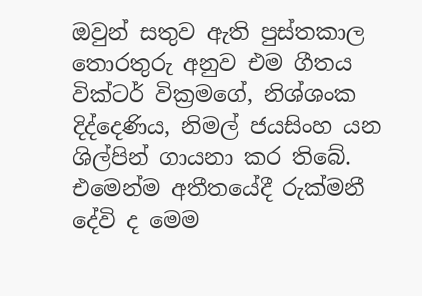ඔවුන් සතුව ඇති පුස්තකාල තොරතුරු අනුව එම ගීතය වික්ටර් වික්‍රමගේ, නිශ්ශංක දිද්දෙණිය, නිමල් ජයසිංහ යන ශිල්පින් ගායනා කර තිබේ. එමෙන්ම අතීතයේදී රුක්මනී දේවි ද මෙම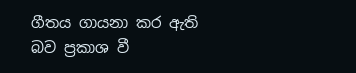ගීතය ගායනා කර ඇති බව ප්‍රකාශ වී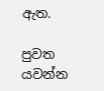ඇත.

පුවත යවන්න